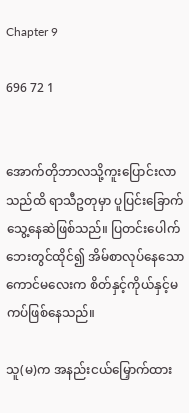Chapter 9

696 72 1


အောက်တိုဘာလသို့ကူးပြောင်းလာသည်ထိ ရာသီဥတုမှာ ပူပြင်းခြောက်သွေ့နေဆဲဖြစ်သည်။ ပြတင်းပေါက်ဘေးတွင်ထိုင်၍ အိမ်စာလုပ်နေသောကောင်မလေးက စိတ်နှင့်ကိုယ်နှင့်မကပ်ဖြစ်နေသည်။

သူ(မ)က အနည်းငယ်မြှောက်ထား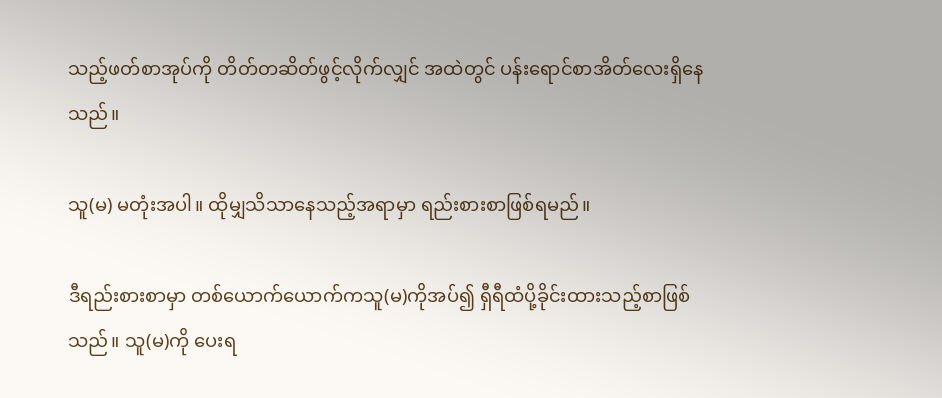သည့်ဖတ်စာအုပ်ကို တိတ်တဆိတ်ဖွင့်လိုက်လျှင် အထဲတွင် ပန်းရောင်စာအိတ်လေးရှိနေသည်။

သူ(မ) မတုံးအပါ။ ထိုမျှသိသာနေသည့်အရာမှာ ရည်းစားစာဖြစ်ရမည်။

ဒီရည်းစားစာမှာ တစ်ယောက်ယောက်ကသူ(မ)ကိုအပ်၍ ရှီရီထံပို့ခိုင်းထားသည့်စာဖြစ်သည်။ သူ(မ)ကို ပေးရ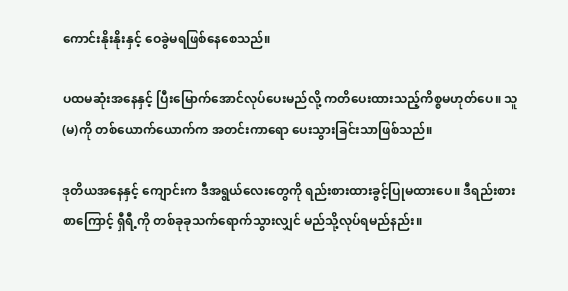ကောင်းနိုးနိုးနှင့် ဝေခွဲမရဖြစ်နေစေသည်။

ပထမဆုံးအနေနှင့် ပြီးမြောက်အောင်လုပ်ပေးမည်လို့ ကတိပေးထားသည့်ကိစ္စမဟုတ်ပေ။ သူ(မ)ကို တစ်ယောက်ယောက်က အတင်းကာရော ပေးသွားခြင်းသာဖြစ်သည်။

ဒုတိယအနေနှင့် ကျောင်းက ဒီအရွယ်လေးတွေကို ရည်းစားထားခွင့်ပြုမထားပေ။ ဒီရည်းစားစာကြောင့် ရှီရီ့ကို တစ်ခုခုသက်ရောက်သွားလျှင် မည်သို့လုပ်ရမည်နည်း။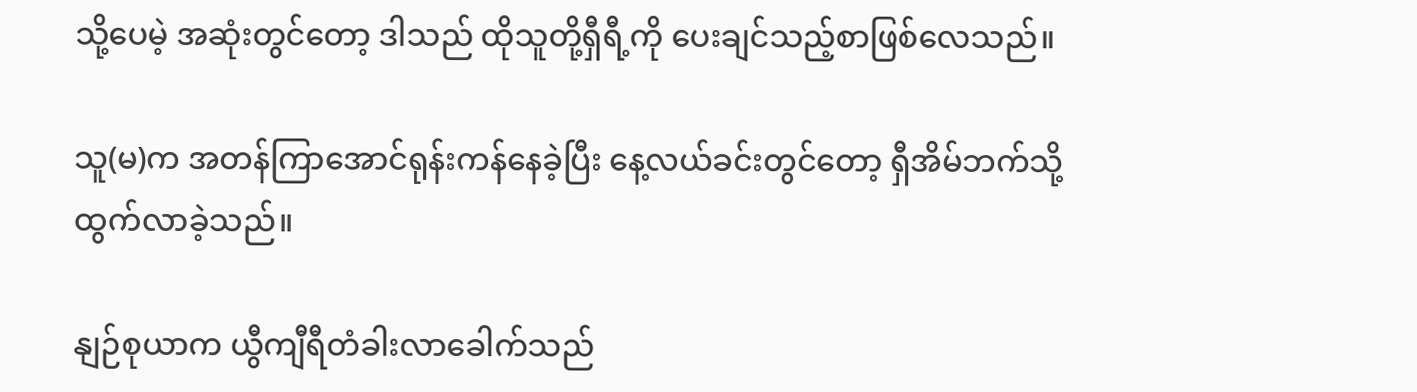သို့ပေမဲ့ အဆုံးတွင်တော့ ဒါသည် ထိုသူတို့ရှီရီ့ကို ပေးချင်သည့်စာဖြစ်လေသည်။

သူ(မ)က အတန်ကြာအောင်ရုန်းကန်နေခဲ့ပြီး နေ့လယ်ခင်းတွင်တော့ ရှီအိမ်ဘက်သို့ထွက်လာခဲ့သည်။

နျဉ်စုယာက ယွီကျီရီတံခါးလာခေါက်သည်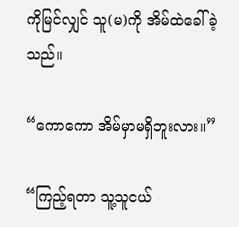ကိုမြင်လျှင် သူ(မ)ကို အိမ်ထဲခေါ်ခဲ့သည်။

“ကောကော အိမ်မှာမရှိဘူးလား။”

“ကြည့်ရတာ သူ့သူငယ်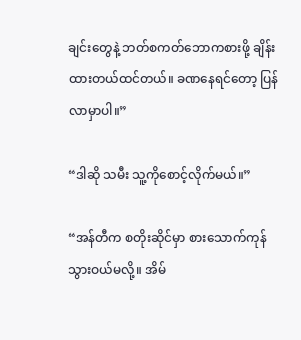ချင်းတွေနဲ့ ဘတ်စကတ်ဘောကစားဖို့ ချိန်းထားတယ်ထင်တယ်။ ခဏနေရင်တော့ ပြန်လာမှာပါ။”

“ဒါဆို သမီး သူ့ကိုစောင့်လိုက်မယ်။”

“အန်တီက စတိုးဆိုင်မှာ စားသောက်ကုန်သွားဝယ်မလို့။ အိမ်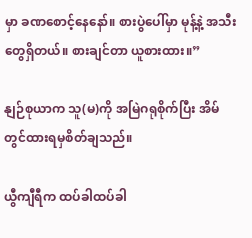မှာ ခဏစောင့်နေနော်။ စားပွဲပေါ်မှာ မုန့်နဲ့ အသီးတွေရှိတယ်။ စားချင်တာ ယူစားထား။”

နျဉ်စုယာက သူ(မ)ကို အမြဲဂရုစိုက်ပြီး အိမ်တွင်ထားရမှစိတ်ချသည်။

ယွီကျီရီက ထပ်ခါထပ်ခါ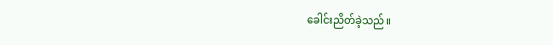ခေါင်းညိတ်ခဲ့သည်။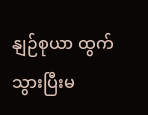နျဉ်စုယာ ထွက်သွားပြီးမ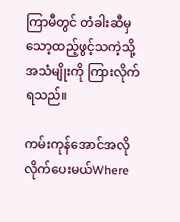ကြာမီတွင် တံခါးဆီမှ သော့ထည့်ဖွင့်သကဲ့သို့အသံမျိုးကို ကြားလိုက်ရသည်။

ကမ်းကုန်အောင်အလိုလိုက်ပေးမယ်Where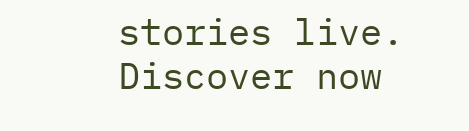stories live. Discover now